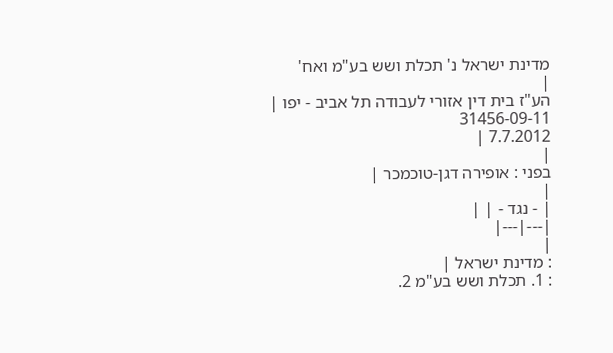מדינת ישראל נ' תכלת ושש בע"מ ואח'
|
הע"ז בית דין אזורי לעבודה תל אביב - יפו |
31456-09-11
7.7.2012 |
|
בפני : אופירה דגן-טוכמכר |
|
| - נגד - | |
|---|---|
|
: מדינת ישראל |
: 1. תכלת ושש בע"מ 2.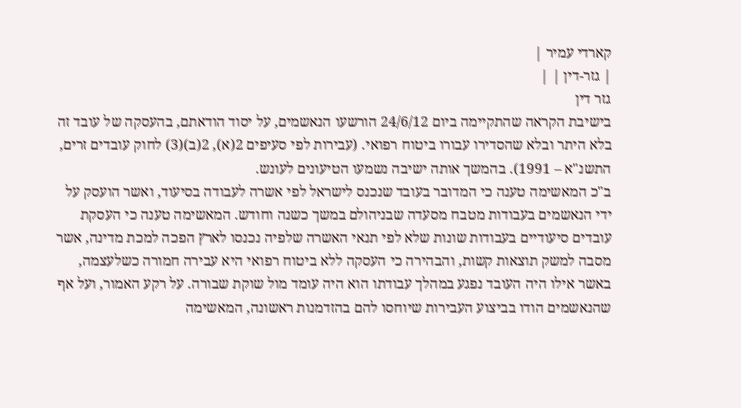קארדי עמיר |
| גזר-דין | |
גזר דין
בישיבת הקראה שהתקיימה ביום 24/6/12 הורשעו הנאשמים, על יסוד הודאתם, בהעסקה של עובד זה בלא היתר ובלא שהסדירו עבורו ביטוח רפואי. (עבירות לפי סעיפים 2(א), 2(ב)(3) לחוק עובדים זרים, התשנ"א – 1991). בהמשך אותה ישיבה נשמעו הטיעונים לעונש.
ב"כ המאשימה טענה כי המדובר בעובד שנכנס לישראל לפי אשרה לעבודה בסיעוד, ואשר הועסק על ידי הנאשמים בעבודות מטבח מסעדה שבניהולם במשך כשנה וחודש. המאשימה טענה כי העסקת עובדים סיעודיים בעבודות שונות שלא לפי תנאי האשרה שלפיה נכנסו לארץ הפכה למכת מדינה, אשר מסבה למשק תוצאות קשות, והבהירה כי העסקה ללא ביטוח רפואי היא עבירה חמורה כשלעצמה, באשר אילו היה העובד נפגע במהלך עבודתו הוא היה עומד מול שוקת שבורה. על רקע האמור, ועל אף שהנאשמים הודו בביצוע העבירות שיוחסו להם בהזדמנות ראשונה, המאשימה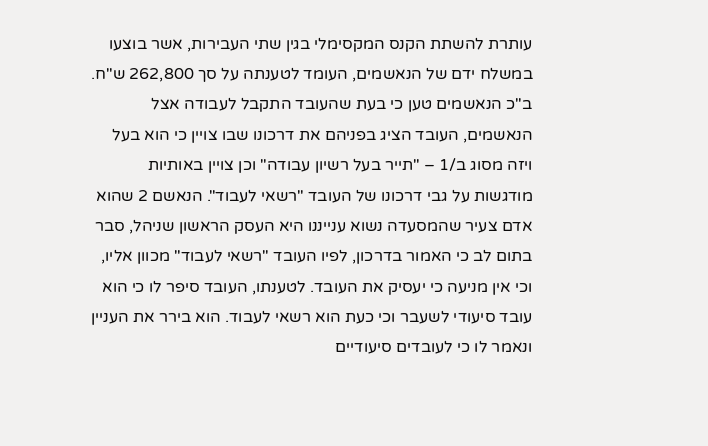עותרת להשתת הקנס המקסימלי בגין שתי העבירות, אשר בוצעו במשלח ידם של הנאשמים, העומד לטענתה על סך 262,800 ש"ח.
ב"כ הנאשמים טען כי בעת שהעובד התקבל לעבודה אצל הנאשמים, העובד הציג בפניהם את דרכונו שבו צויין כי הוא בעל ויזה מסוג ב/1 – "תייר בעל רשיון עבודה" וכן צויין באותיות מודגשות על גבי דרכונו של העובד "רשאי לעבוד". הנאשם 2 שהוא אדם צעיר שהמסעדה נשוא ענייננו היא העסק הראשון שניהל, סבר בתום לב כי האמור בדרכון, לפיו העובד "רשאי לעבוד" מכוון אליו, וכי אין מניעה כי יעסיק את העובד. לטענתו, העובד סיפר לו כי הוא עובד סיעודי לשעבר וכי כעת הוא רשאי לעבוד. הוא בירר את העניין ונאמר לו כי לעובדים סיעודיים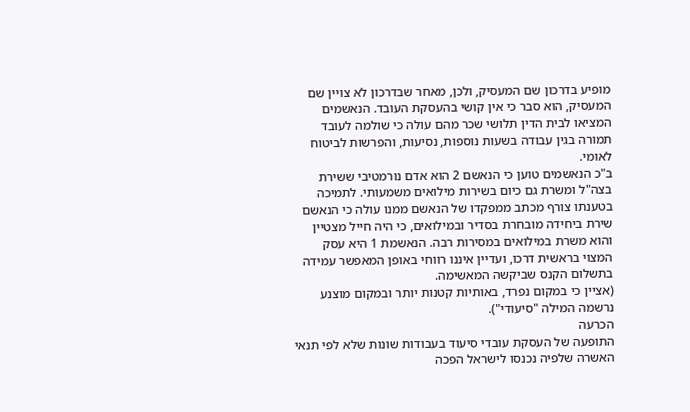מופיע בדרכון שם המעסיק, ולכן, מאחר שבדרכון לא צויין שם המעסיק, הוא סבר כי אין קושי בהעסקת העובד. הנאשמים המציאו לבית הדין תלושי שכר מהם עולה כי שולמה לעובד תמורה בגין עבודה בשעות נוספות, נסיעות, והפרשות לביטוח לאומי.
ב"כ הנאשמים טוען כי הנאשם 2 הוא אדם נורמטיבי ששירת בצה"ל ומשרת גם כיום בשירות מילואים משמעותי. לתמיכה בטענתו צורף מכתב ממפקדו של הנאשם ממנו עולה כי הנאשם שירת ביחידה מובחרת בסדיר ובמילואים, כי היה חייל מצטיין והוא משרת במילואים במסירות רבה. הנאשמת 1 היא עסק המצוי בראשית דרכו, ועדיין איננו רווחי באופן המאפשר עמידה בתשלום הקנס שביקשה המאשימה.
(אציין כי במקום נפרד, באותיות קטנות יותר ובמקום מוצנע נרשמה המילה "סיעודי").
הכרעה
התופעה של העסקת עובדי סיעוד בעבודות שונות שלא לפי תנאי האשרה שלפיה נכנסו לישראל הפכה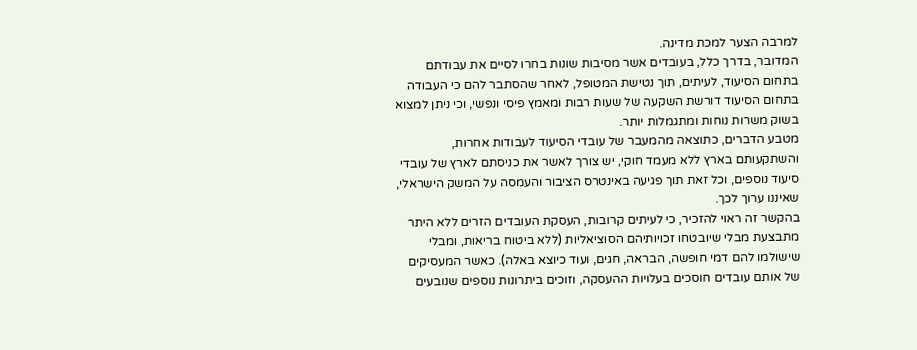למרבה הצער למכת מדינה.
המדובר, בדרך כלל, בעובדים אשר מסיבות שונות בחרו לסיים את עבודתם בתחום הסיעוד, לעיתים, תוך נטישת המטופל, לאחר שהסתבר להם כי העבודה בתחום הסיעוד דורשת השקעה של שעות רבות ומאמץ פיסי ונפשי, וכי ניתן למצוא בשוק משרות נוחות ומתגמלות יותר.
מטבע הדברים, כתוצאה מהמעבר של עובדי הסיעוד לעבודות אחרות, והשתקעותם בארץ ללא מעמד חוקי, יש צורך לאשר את כניסתם לארץ של עובדי סיעוד נוספים, וכל זאת תוך פגיעה באינטרס הציבור והעמסה על המשק הישראלי, שאיננו ערוך לכך.
בהקשר זה ראוי להזכיר, כי לעיתים קרובות, העסקת העובדים הזרים ללא היתר מתבצעת מבלי שיובטחו זכויותיהם הסוציאליות (ללא ביטוח בריאות, ומבלי שישולמו להם דמי חופשה, הבראה, חגים, ועוד כיוצא באלה). כאשר המעסיקים של אותם עובדים חוסכים בעלויות ההעסקה, וזוכים ביתרונות נוספים שנובעים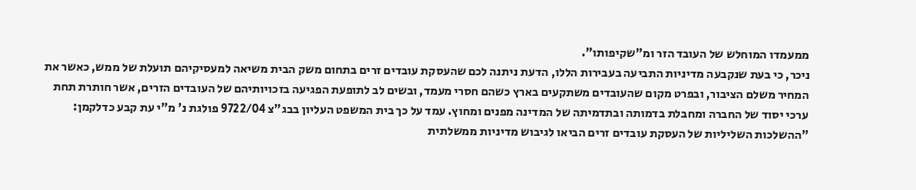ממעמדו המוחלש של העובד הזר ומ"שקיפותו".
ניכר, כי בעת שנקבעה מדיניות התביעה בעבירות הללו, הדעת ניתנה לכם שהעסקת עובדים זרים בתחום משק הבית משיאה למעסיקיהם תועלת של ממש, כאשר את המחיר משלם הציבור, ובפרט מקום שהעובדים משתקעים בארץ כשהם חסרי מעמד, ובשים לב לתופעת הפגיעה בזכויותיהם של העובדים הזרים, אשר חותרת תחת ערכי יסוד של החברה ומחבלת בדמותה ובתדמיתה של המדינה מפנים ומחוץ. עמד על כך בית המשפט העליון בבג"צ 9722/04 פולגת נ' מ"י עת קבע כדלקמן:
"ההשלכות השליליות של העסקת עובדים זרים הביאו לגיבוש מדיניות ממשלתית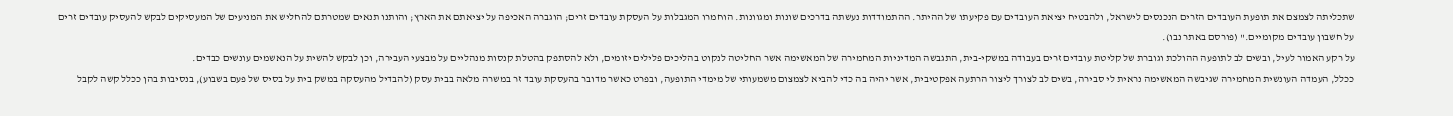שתכליתה לצמצם את תופעת העובדים הזרים הנכנסים לישראל, ולהבטיח יציאת העובדים עם פקיעתו של ההיתר. ההתמודדות נעשתה בדרכים שונות ומגוונות. הוחמרו המגבלות על העסקת עובדים זרים; הוגברה האכיפה על יציאתם את הארץ; והותנו תנאים שמטרתם להחליש את המניעים של המעסיקים לבקש להעסיק עובדים זרים על חשבון עובדים מקומיים." (פורסם באתר נבו).
על רקע האמור לעיל, ובשים לב לתופעה ההולכת וגוברת של קליטת עובדים זרים בעבודה במשקי-בית, התגבשה המדיניות המחמירה של המאשימה אשר החליטה לנקוט בהליכים פלילים יזומים, ולא להסתפק בהטלת קנסות מנהליים על מבצעי העבירה, וכן לבקש להשית על הנאשמים עונשים כבדים.
ככלל, העמדה העונשית המחמירה שגיבשה המאשימה נראית לי סבירה, בשים לב לצורך ליצור הרתעה אפקטיבית, אשר יהיה בה כדי להביא לצמצום משמעותי של מימדי התופעה, ובפרט כאשר מדובר בהעסקת עובד זר במשרה מלאה בבית עסק (להבדיל מהעסקה במשק בית על בסיס של פעם בשבוע), בנסיבות בהן ככלל קשה לקבל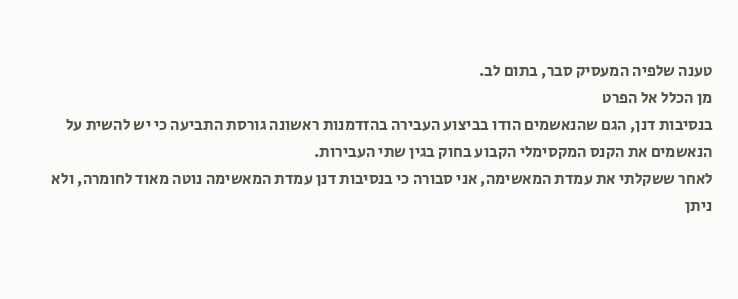טענה שלפיה המעסיק סבר, בתום לב.
מן הכלל אל הפרט
בנסיבות דנן, הגם שהנאשמים הודו בביצוע העבירה בהזדמנות ראשונה גורסת התביעה כי יש להשית על הנאשמים את הקנס המקסימלי הקבוע בחוק בגין שתי העבירות.
לאחר ששקלתי את עמדת המאשימה, אני סבורה כי בנסיבות דנן עמדת המאשימה נוטה מאוד לחומרה, ולא ניתן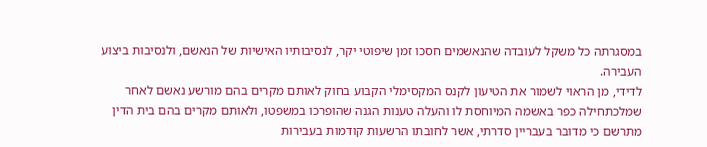במסגרתה כל משקל לעובדה שהנאשמים חסכו זמן שיפוטי יקר, לנסיבותיו האישיות של הנאשם, ולנסיבות ביצוע העבירה.
לדידי, מן הראוי לשמור את הטיעון לקנס המקסימלי הקבוע בחוק לאותם מקרים בהם מורשע נאשם לאחר שמלכתחילה כפר באשמה המיוחסת לו והעלה טענות הגנה שהופרכו במשפטו, ולאותם מקרים בהם בית הדין מתרשם כי מדובר בעבריין סדרתי, אשר לחובתו הרשעות קודמות בעבירות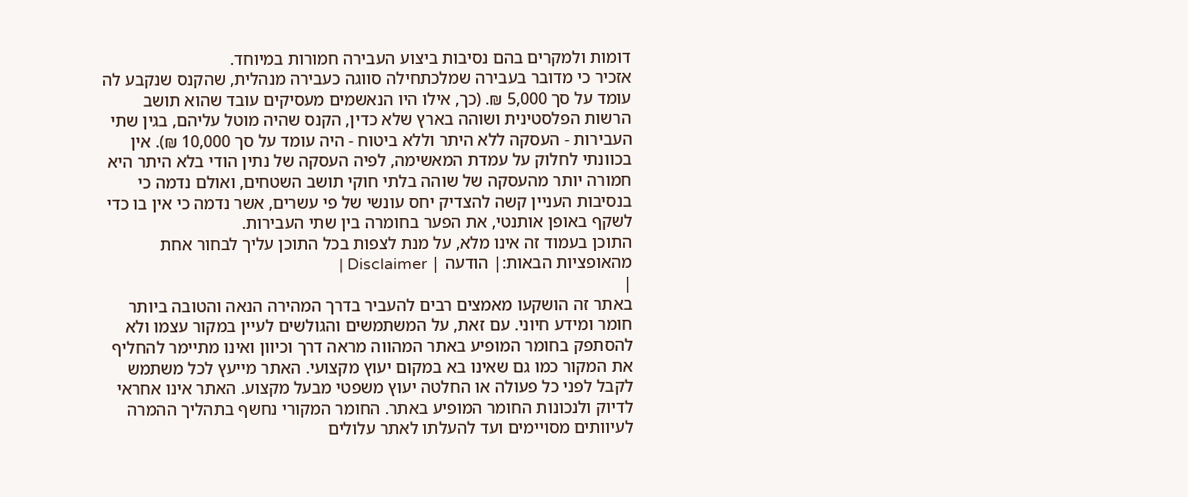דומות ולמקרים בהם נסיבות ביצוע העבירה חמורות במיוחד.
אזכיר כי מדובר בעבירה שמלכתחילה סווגה כעבירה מנהלית, שהקנס שנקבע לה עומד על סך 5,000 ₪. (כך, אילו היו הנאשמים מעסיקים עובד שהוא תושב הרשות הפלסטינית ושוהה בארץ שלא כדין, הקנס שהיה מוטל עליהם, בגין שתי העבירות - העסקה ללא היתר וללא ביטוח - היה עומד על סך 10,000 ₪). אין בכוונתי לחלוק על עמדת המאשימה, לפיה העסקה של נתין הודי בלא היתר היא חמורה יותר מהעסקה של שוהה בלתי חוקי תושב השטחים, ואולם נדמה כי בנסיבות העניין קשה להצדיק יחס עונשי של פי עשרים, אשר נדמה כי אין בו כדי לשקף באופן אותנטי, את הפער בחומרה בין שתי העבירות.
התוכן בעמוד זה אינו מלא, על מנת לצפות בכל התוכן עליך לבחור אחת מהאופציות הבאות:| הודעה | Disclaimer |
|
באתר זה הושקעו מאמצים רבים להעביר בדרך המהירה הנאה והטובה ביותר חומר ומידע חיוני. עם זאת, על המשתמשים והגולשים לעיין במקור עצמו ולא להסתפק בחומר המופיע באתר המהווה מראה דרך וכיוון ואינו מתיימר להחליף את המקור כמו גם שאינו בא במקום יעוץ מקצועי. האתר מייעץ לכל משתמש לקבל לפני כל פעולה או החלטה יעוץ משפטי מבעל מקצוע. האתר אינו אחראי לדיוק ולנכונות החומר המופיע באתר. החומר המקורי נחשף בתהליך ההמרה לעיוותים מסויימים ועד להעלתו לאתר עלולים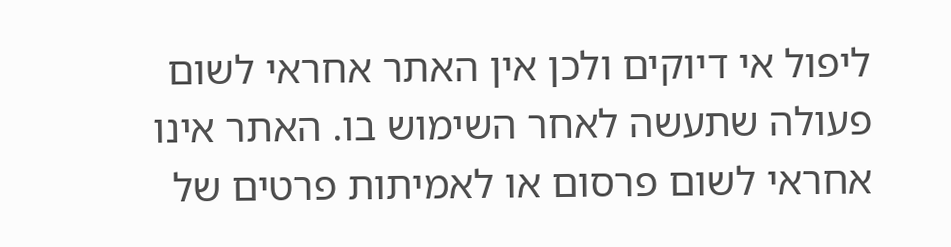ליפול אי דיוקים ולכן אין האתר אחראי לשום פעולה שתעשה לאחר השימוש בו. האתר אינו אחראי לשום פרסום או לאמיתות פרטים של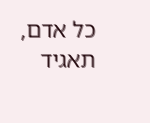כל אדם, תאגיד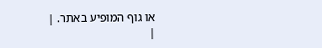או גוף המופיע באתר. |
|